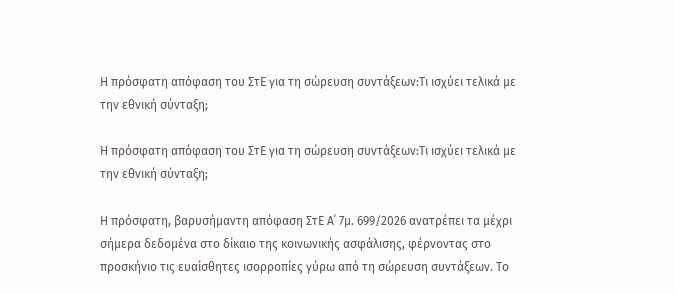Η πρόσφατη απόφαση του ΣτΕ για τη σώρευση συντάξεων:Τι ισχύει τελικά με την εθνική σύνταξη;

Η πρόσφατη απόφαση του ΣτΕ για τη σώρευση συντάξεων:Τι ισχύει τελικά με την εθνική σύνταξη;

Η πρόσφατη, βαρυσήμαντη απόφαση ΣτΕ Α΄ 7μ. 699/2026 ανατρέπει τα μέχρι σήμερα δεδομένα στο δίκαιο της κοινωνικής ασφάλισης, φέρνοντας στο προσκήνιο τις ευαίσθητες ισορροπίες γύρω από τη σώρευση συντάξεων. Το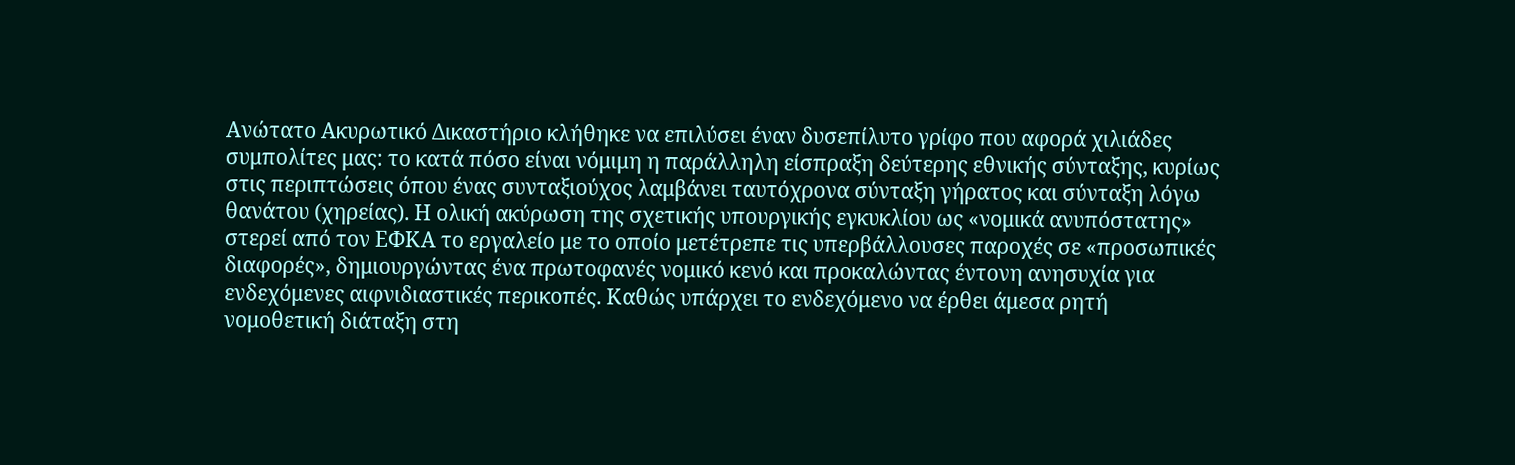Ανώτατο Ακυρωτικό Δικαστήριο κλήθηκε να επιλύσει έναν δυσεπίλυτο γρίφο που αφορά χιλιάδες συμπολίτες μας: το κατά πόσο είναι νόμιμη η παράλληλη είσπραξη δεύτερης εθνικής σύνταξης, κυρίως στις περιπτώσεις όπου ένας συνταξιούχος λαμβάνει ταυτόχρονα σύνταξη γήρατος και σύνταξη λόγω θανάτου (χηρείας). Η ολική ακύρωση της σχετικής υπουργικής εγκυκλίου ως «νομικά ανυπόστατης» στερεί από τον ΕΦΚΑ το εργαλείο με το οποίο μετέτρεπε τις υπερβάλλουσες παροχές σε «προσωπικές διαφορές», δημιουργώντας ένα πρωτοφανές νομικό κενό και προκαλώντας έντονη ανησυχία για ενδεχόμενες αιφνιδιαστικές περικοπές. Καθώς υπάρχει το ενδεχόμενο να έρθει άμεσα ρητή νομοθετική διάταξη στη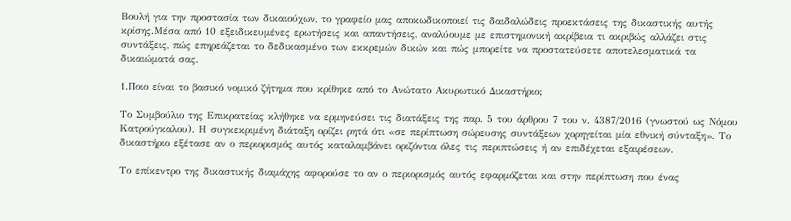Βουλή για την προστασία των δικαιούχων, το γραφείο μας αποκωδικοποιεί τις δαιδαλώδεις προεκτάσεις της δικαστικής αυτής κρίσης.Μέσα από 10 εξειδικευμένες ερωτήσεις και απαντήσεις, αναλύουμε με επιστημονική ακρίβεια τι ακριβώς αλλάζει στις συντάξεις, πώς επηρεάζεται το δεδικασμένο των εκκρεμών δικών και πώς μπορείτε να προστατεύσετε αποτελεσματικά τα δικαιώματά σας.

1.Ποιο είναι το βασικό νομικό ζήτημα που κρίθηκε από το Ανώτατο Ακυρωτικό Δικαστήριο;

Το Συμβούλιο της Επικρατείας κλήθηκε να ερμηνεύσει τις διατάξεις της παρ. 5 του άρθρου 7 του ν. 4387/2016 (γνωστού ως Νόμου Κατρούγκαλου). Η συγκεκριμένη διάταξη ορίζει ρητά ότι «σε περίπτωση σώρευσης συντάξεων χορηγείται μία εθνική σύνταξη». Το δικαστήριο εξέτασε αν ο περιορισμός αυτός καταλαμβάνει οριζόντια όλες τις περιπτώσεις ή αν επιδέχεται εξαιρέσεων.

Το επίκεντρο της δικαστικής διαμάχης αφορούσε το αν ο περιορισμός αυτός εφαρμόζεται και στην περίπτωση που ένας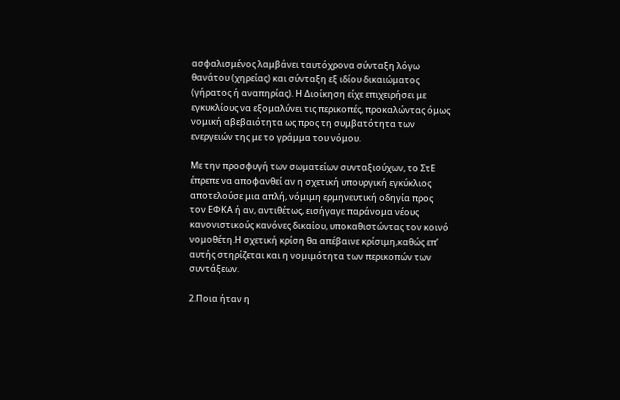ασφαλισμένος λαμβάνει ταυτόχρονα σύνταξη λόγω θανάτου (χηρείας) και σύνταξη εξ ιδίου δικαιώματος (γήρατος ή αναπηρίας). Η Διοίκηση είχε επιχειρήσει με εγκυκλίους να εξομαλύνει τις περικοπές, προκαλώντας όμως νομική αβεβαιότητα ως προς τη συμβατότητα των ενεργειών της με το γράμμα του νόμου.

Με την προσφυγή των σωματείων συνταξιούχων, το ΣτΕ έπρεπε να αποφανθεί αν η σχετική υπουργική εγκύκλιος αποτελούσε μια απλή, νόμιμη ερμηνευτική οδηγία προς τον ΕΦΚΑ ή αν, αντιθέτως, εισήγαγε παράνομα νέους κανονιστικούς κανόνες δικαίου, υποκαθιστώντας τον κοινό νομοθέτη.Η σχετική κρίση θα απέβαινε κρίσιμη,καθώς επ’ αυτής στηρίζεται και η νομιμότητα των περικοπών των συντάξεων.

2.Ποια ήταν η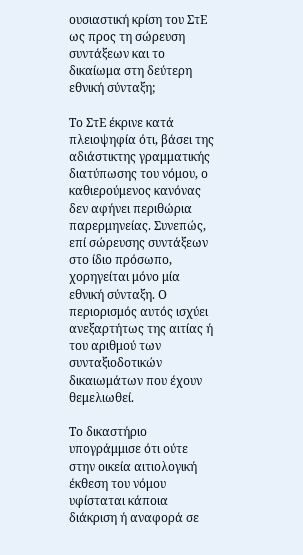ουσιαστική κρίση του ΣτΕ ως προς τη σώρευση συντάξεων και το δικαίωμα στη δεύτερη εθνική σύνταξη;

Το ΣτΕ έκρινε κατά πλειοψηφία ότι, βάσει της αδιάστικτης γραμματικής διατύπωσης του νόμου, ο καθιερούμενος κανόνας δεν αφήνει περιθώρια παρερμηνείας. Συνεπώς, επί σώρευσης συντάξεων στο ίδιο πρόσωπο, χορηγείται μόνο μία εθνική σύνταξη. Ο περιορισμός αυτός ισχύει ανεξαρτήτως της αιτίας ή του αριθμού των συνταξιοδοτικών δικαιωμάτων που έχουν θεμελιωθεί.

Το δικαστήριο υπογράμμισε ότι ούτε στην οικεία αιτιολογική έκθεση του νόμου υφίσταται κάποια διάκριση ή αναφορά σε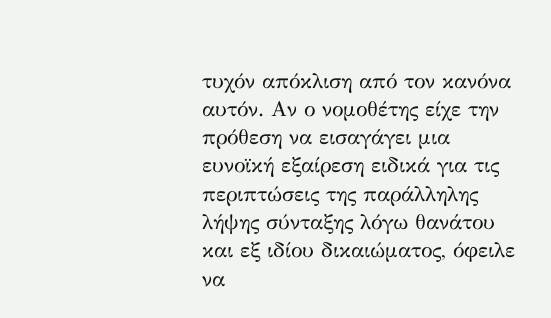τυχόν απόκλιση από τον κανόνα αυτόν. Αν ο νομοθέτης είχε την πρόθεση να εισαγάγει μια ευνοϊκή εξαίρεση ειδικά για τις περιπτώσεις της παράλληλης λήψης σύνταξης λόγω θανάτου και εξ ιδίου δικαιώματος, όφειλε να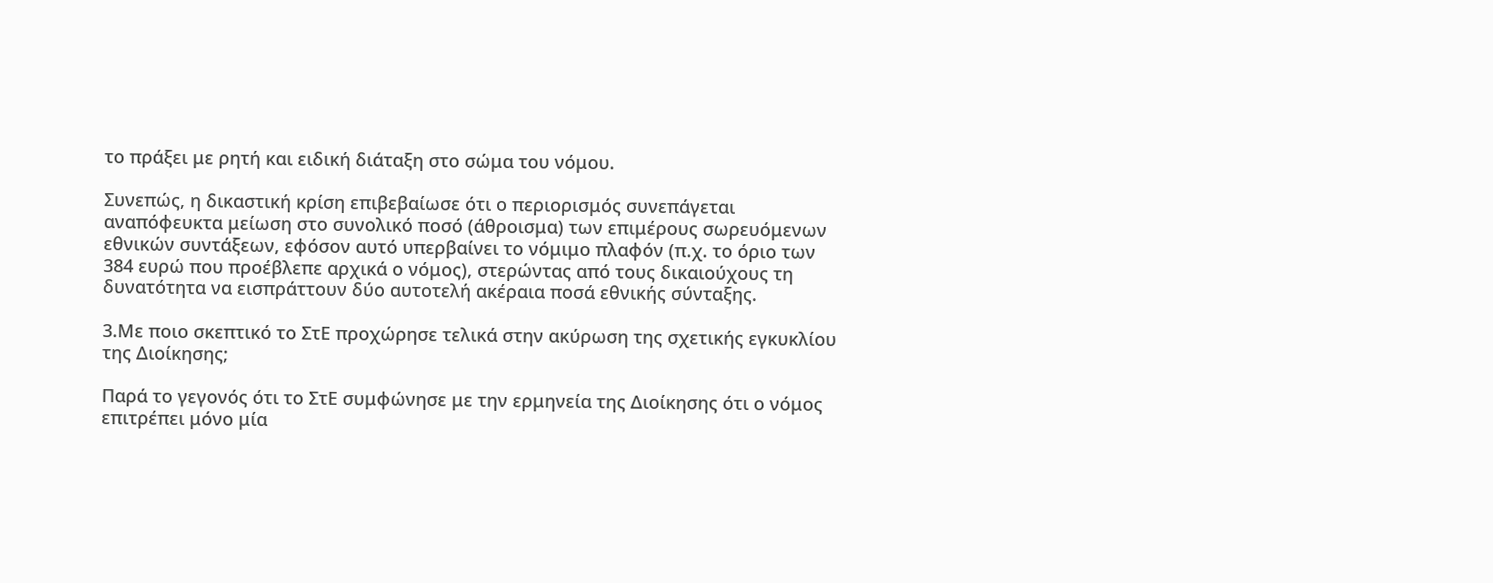το πράξει με ρητή και ειδική διάταξη στο σώμα του νόμου.

Συνεπώς, η δικαστική κρίση επιβεβαίωσε ότι ο περιορισμός συνεπάγεται αναπόφευκτα μείωση στο συνολικό ποσό (άθροισμα) των επιμέρους σωρευόμενων εθνικών συντάξεων, εφόσον αυτό υπερβαίνει το νόμιμο πλαφόν (π.χ. το όριο των 384 ευρώ που προέβλεπε αρχικά ο νόμος), στερώντας από τους δικαιούχους τη δυνατότητα να εισπράττουν δύο αυτοτελή ακέραια ποσά εθνικής σύνταξης.

3.Με ποιο σκεπτικό το ΣτΕ προχώρησε τελικά στην ακύρωση της σχετικής εγκυκλίου της Διοίκησης;

Παρά το γεγονός ότι το ΣτΕ συμφώνησε με την ερμηνεία της Διοίκησης ότι ο νόμος επιτρέπει μόνο μία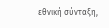εθνική σύνταξη,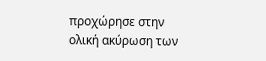προχώρησε στην ολική ακύρωση των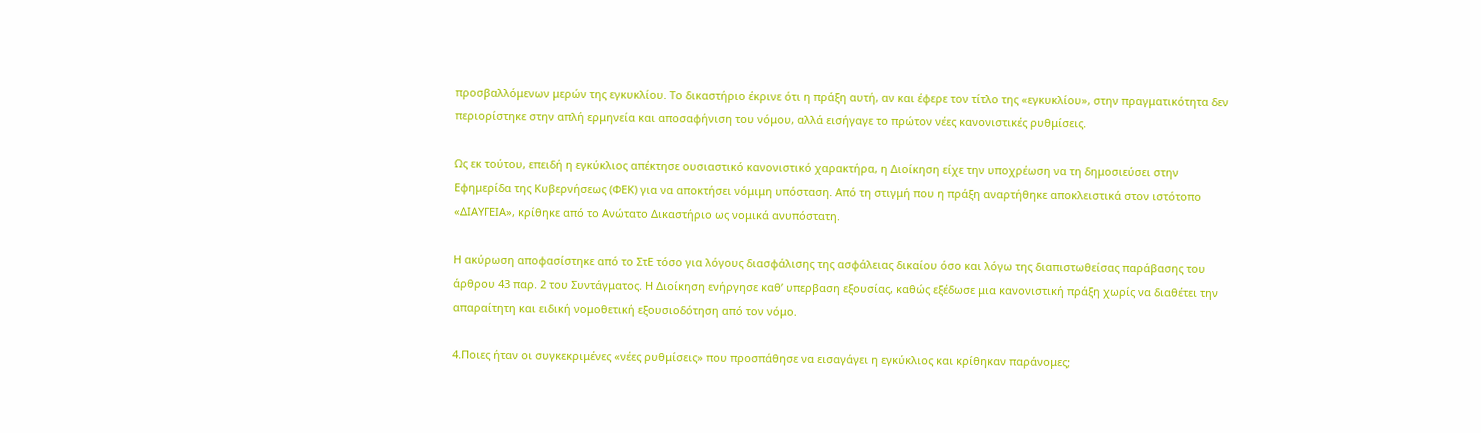προσβαλλόμενων μερών της εγκυκλίου. Το δικαστήριο έκρινε ότι η πράξη αυτή, αν και έφερε τον τίτλο της «εγκυκλίου», στην πραγματικότητα δεν περιορίστηκε στην απλή ερμηνεία και αποσαφήνιση του νόμου, αλλά εισήγαγε το πρώτον νέες κανονιστικές ρυθμίσεις.

Ως εκ τούτου, επειδή η εγκύκλιος απέκτησε ουσιαστικό κανονιστικό χαρακτήρα, η Διοίκηση είχε την υποχρέωση να τη δημοσιεύσει στην Εφημερίδα της Κυβερνήσεως (ΦΕΚ) για να αποκτήσει νόμιμη υπόσταση. Από τη στιγμή που η πράξη αναρτήθηκε αποκλειστικά στον ιστότοπο «ΔΙΑΥΓΕΙΑ», κρίθηκε από το Ανώτατο Δικαστήριο ως νομικά ανυπόστατη.

Η ακύρωση αποφασίστηκε από το ΣτΕ τόσο για λόγους διασφάλισης της ασφάλειας δικαίου όσο και λόγω της διαπιστωθείσας παράβασης του άρθρου 43 παρ. 2 του Συντάγματος. Η Διοίκηση ενήργησε καθ’ υπερβαση εξουσίας, καθώς εξέδωσε μια κανονιστική πράξη χωρίς να διαθέτει την απαραίτητη και ειδική νομοθετική εξουσιοδότηση από τον νόμο.

4.Ποιες ήταν οι συγκεκριμένες «νέες ρυθμίσεις» που προσπάθησε να εισαγάγει η εγκύκλιος και κρίθηκαν παράνομες;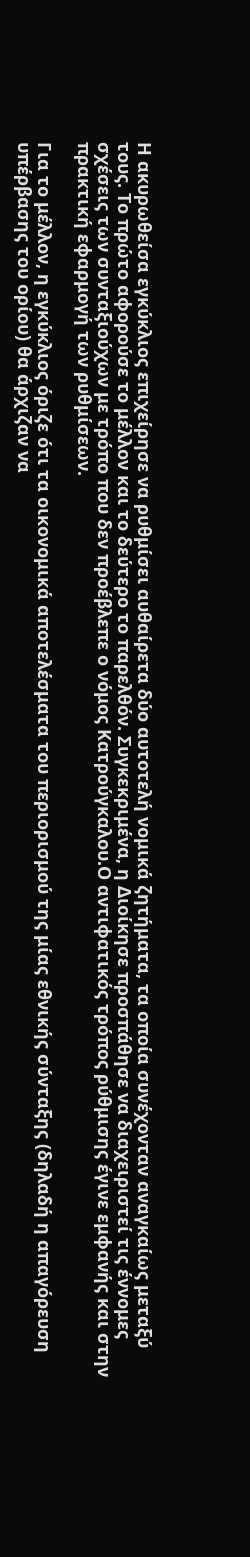Η ακυρωθείσα εγκύκλιος επιχείρησε να ρυθμίσει αυθαίρετα δύο αυτοτελή νομικά ζητήματα, τα οποία συνέχονταν αναγκαίως μεταξύ τους. Το πρώτο αφορούσε το μέλλον και το δεύτερο το παρελθόν. Συγκεκριμένα, η Διοίκησε προσπάθησε να διαχειριστεί τις έννομες σχέσεις των συνταξιούχων με τρόπο που δεν προέβλεπε ο νόμος Κατρούγκαλου.Ο αντιφατικός τρόπος ρύθμισης έγινε εμφανής και στην πρακτική εφαρμογή των ρυθμίσεων.

Για το μέλλον, η εγκύκλιος όριζε ότι τα οικονομικά αποτελέσματα του περιορισμού της μίας εθνικής σύνταξης (δηλαδή η απαγόρευση υπέρβασης του ορίου) θα άρχιζαν να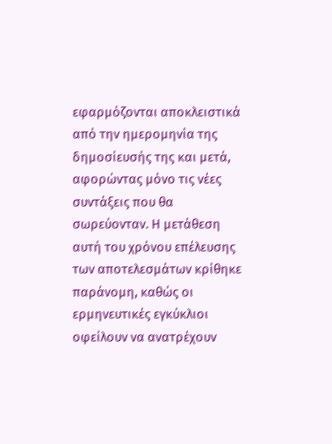εφαρμόζονται αποκλειστικά από την ημερομηνία της δημοσίευσής της και μετά, αφορώντας μόνο τις νέες συντάξεις που θα σωρεύονταν. Η μετάθεση αυτή του χρόνου επέλευσης των αποτελεσμάτων κρίθηκε παράνομη, καθώς οι ερμηνευτικές εγκύκλιοι οφείλουν να ανατρέχουν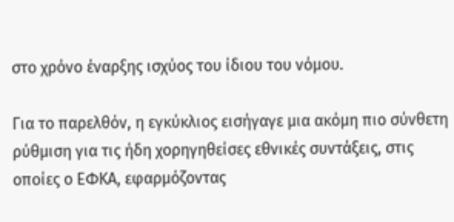στο χρόνο έναρξης ισχύος του ίδιου του νόμου.

Για το παρελθόν, η εγκύκλιος εισήγαγε μια ακόμη πιο σύνθετη ρύθμιση για τις ήδη χορηγηθείσες εθνικές συντάξεις, στις οποίες ο ΕΦΚΑ, εφαρμόζοντας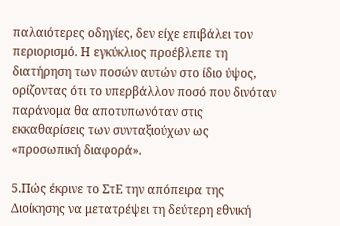παλαιότερες οδηγίες, δεν είχε επιβάλει τον περιορισμό. Η εγκύκλιος προέβλεπε τη διατήρηση των ποσών αυτών στο ίδιο ύψος, ορίζοντας ότι το υπερβάλλον ποσό που δινόταν παράνομα θα αποτυπωνόταν στις εκκαθαρίσεις των συνταξιούχων ως «προσωπική διαφορά».

5.Πώς έκρινε το ΣτΕ την απόπειρα της Διοίκησης να μετατρέψει τη δεύτερη εθνική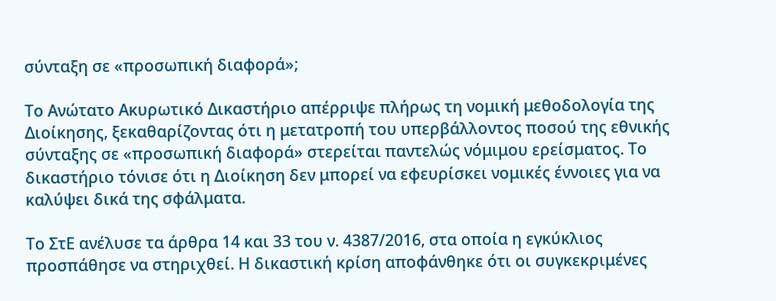σύνταξη σε «προσωπική διαφορά»;

Το Ανώτατο Ακυρωτικό Δικαστήριο απέρριψε πλήρως τη νομική μεθοδολογία της Διοίκησης, ξεκαθαρίζοντας ότι η μετατροπή του υπερβάλλοντος ποσού της εθνικής σύνταξης σε «προσωπική διαφορά» στερείται παντελώς νόμιμου ερείσματος. Το δικαστήριο τόνισε ότι η Διοίκηση δεν μπορεί να εφευρίσκει νομικές έννοιες για να καλύψει δικά της σφάλματα.

Το ΣτΕ ανέλυσε τα άρθρα 14 και 33 του ν. 4387/2016, στα οποία η εγκύκλιος προσπάθησε να στηριχθεί. Η δικαστική κρίση αποφάνθηκε ότι οι συγκεκριμένες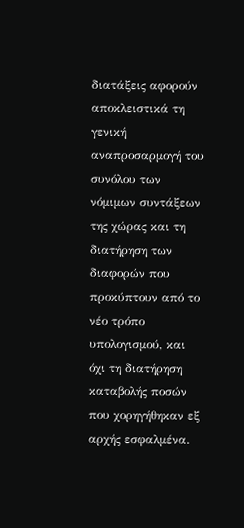διατάξεις αφορούν αποκλειστικά τη γενική αναπροσαρμογή του συνόλου των νόμιμων συντάξεων της χώρας και τη διατήρηση των διαφορών που προκύπτουν από το νέο τρόπο υπολογισμού, και όχι τη διατήρηση καταβολής ποσών που χορηγήθηκαν εξ αρχής εσφαλμένα.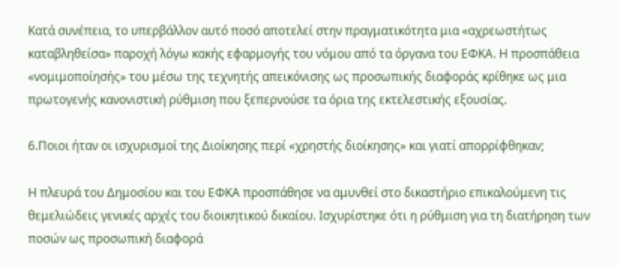Κατά συνέπεια, το υπερβάλλον αυτό ποσό αποτελεί στην πραγματικότητα μια «αχρεωστήτως καταβληθείσα» παροχή λόγω κακής εφαρμογής του νόμου από τα όργανα του ΕΦΚΑ. Η προσπάθεια «νομιμοποίησής» του μέσω της τεχνητής απεικόνισης ως προσωπικής διαφοράς κρίθηκε ως μια πρωτογενής κανονιστική ρύθμιση που ξεπερνούσε τα όρια της εκτελεστικής εξουσίας.

6.Ποιοι ήταν οι ισχυρισμοί της Διοίκησης περί «χρηστής διοίκησης» και γιατί απορρίφθηκαν;

Η πλευρά του Δημοσίου και του ΕΦΚΑ προσπάθησε να αμυνθεί στο δικαστήριο επικαλούμενη τις θεμελιώδεις γενικές αρχές του διοικητικού δικαίου. Ισχυρίστηκε ότι η ρύθμιση για τη διατήρηση των ποσών ως προσωπική διαφορά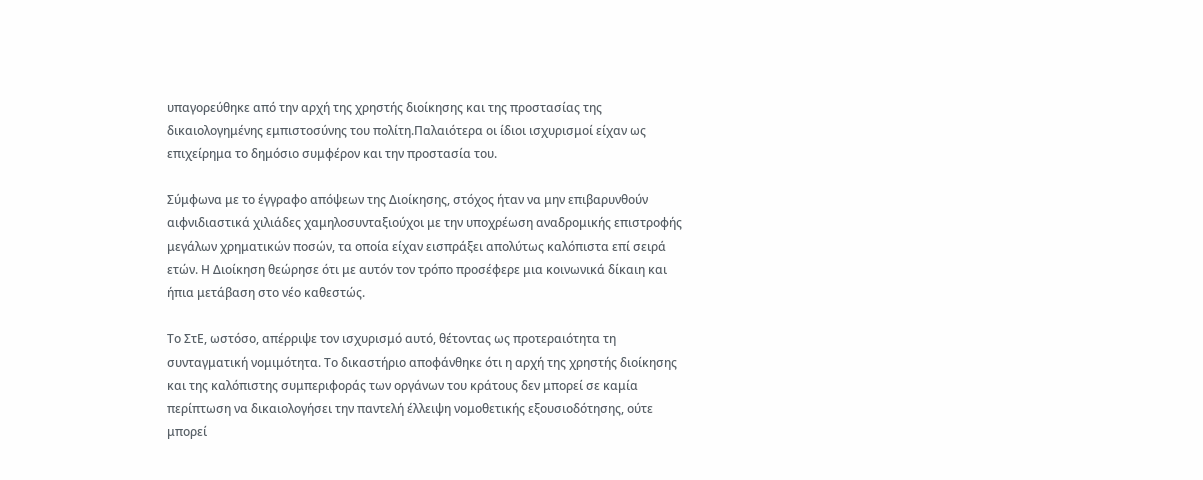υπαγορεύθηκε από την αρχή της χρηστής διοίκησης και της προστασίας της δικαιολογημένης εμπιστοσύνης του πολίτη.Παλαιότερα οι ίδιοι ισχυρισμοί είχαν ως επιχείρημα το δημόσιο συμφέρον και την προστασία του.

Σύμφωνα με το έγγραφο απόψεων της Διοίκησης, στόχος ήταν να μην επιβαρυνθούν αιφνιδιαστικά χιλιάδες χαμηλοσυνταξιούχοι με την υποχρέωση αναδρομικής επιστροφής μεγάλων χρηματικών ποσών, τα οποία είχαν εισπράξει απολύτως καλόπιστα επί σειρά ετών. Η Διοίκηση θεώρησε ότι με αυτόν τον τρόπο προσέφερε μια κοινωνικά δίκαιη και ήπια μετάβαση στο νέο καθεστώς.

Το ΣτΕ, ωστόσο, απέρριψε τον ισχυρισμό αυτό, θέτοντας ως προτεραιότητα τη συνταγματική νομιμότητα. Το δικαστήριο αποφάνθηκε ότι η αρχή της χρηστής διοίκησης και της καλόπιστης συμπεριφοράς των οργάνων του κράτους δεν μπορεί σε καμία περίπτωση να δικαιολογήσει την παντελή έλλειψη νομοθετικής εξουσιοδότησης, ούτε μπορεί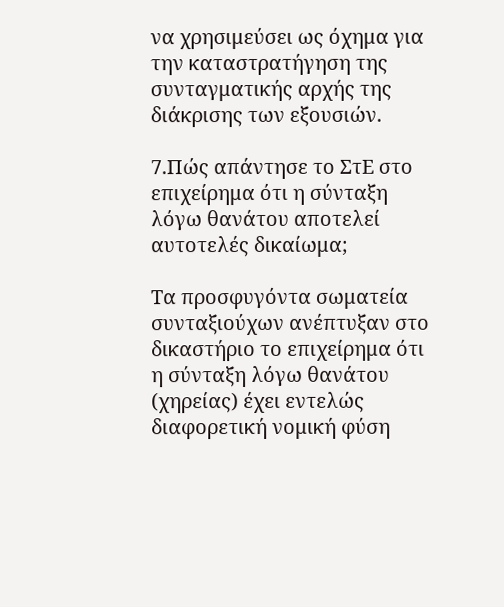να χρησιμεύσει ως όχημα για την καταστρατήγηση της συνταγματικής αρχής της διάκρισης των εξουσιών.

7.Πώς απάντησε το ΣτΕ στο επιχείρημα ότι η σύνταξη λόγω θανάτου αποτελεί αυτοτελές δικαίωμα;

Τα προσφυγόντα σωματεία συνταξιούχων ανέπτυξαν στο δικαστήριο το επιχείρημα ότι η σύνταξη λόγω θανάτου (χηρείας) έχει εντελώς διαφορετική νομική φύση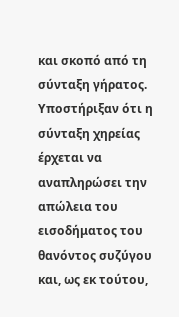και σκοπό από τη σύνταξη γήρατος. Υποστήριξαν ότι η σύνταξη χηρείας έρχεται να αναπληρώσει την απώλεια του εισοδήματος του θανόντος συζύγου και, ως εκ τούτου,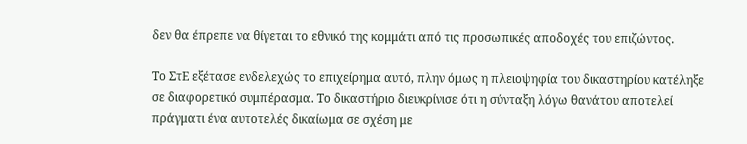δεν θα έπρεπε να θίγεται το εθνικό της κομμάτι από τις προσωπικές αποδοχές του επιζώντος.

Το ΣτΕ εξέτασε ενδελεχώς το επιχείρημα αυτό, πλην όμως η πλειοψηφία του δικαστηρίου κατέληξε σε διαφορετικό συμπέρασμα. Το δικαστήριο διευκρίνισε ότι η σύνταξη λόγω θανάτου αποτελεί πράγματι ένα αυτοτελές δικαίωμα σε σχέση με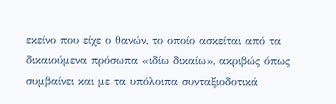εκείνο που είχε ο θανών, το οποίο ασκείται από τα δικαιούμενα πρόσωπα «ιδίω δικαίω», ακριβώς όπως συμβαίνει και με τα υπόλοιπα συνταξιοδοτικά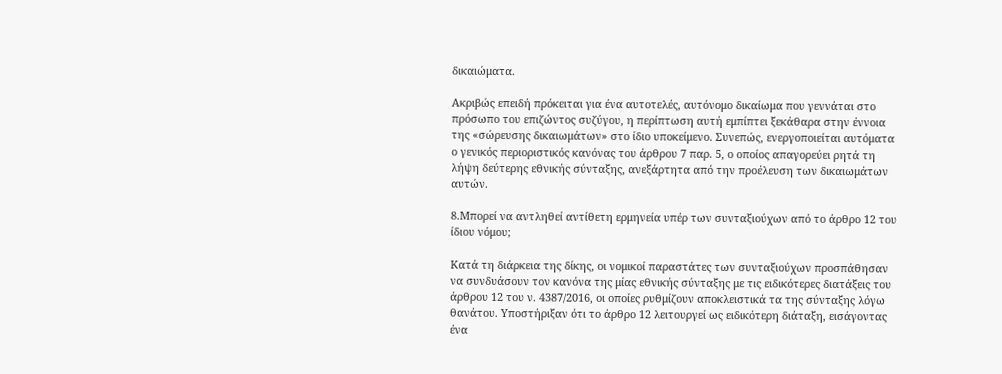δικαιώματα.

Ακριβώς επειδή πρόκειται για ένα αυτοτελές, αυτόνομο δικαίωμα που γεννάται στο πρόσωπο του επιζώντος συζύγου, η περίπτωση αυτή εμπίπτει ξεκάθαρα στην έννοια της «σώρευσης δικαιωμάτων» στο ίδιο υποκείμενο. Συνεπώς, ενεργοποιείται αυτόματα ο γενικός περιοριστικός κανόνας του άρθρου 7 παρ. 5, ο οποίος απαγορεύει ρητά τη λήψη δεύτερης εθνικής σύνταξης, ανεξάρτητα από την προέλευση των δικαιωμάτων αυτών.

8.Μπορεί να αντληθεί αντίθετη ερμηνεία υπέρ των συνταξιούχων από το άρθρο 12 του ίδιου νόμου;

Κατά τη διάρκεια της δίκης, οι νομικοί παραστάτες των συνταξιούχων προσπάθησαν να συνδυάσουν τον κανόνα της μίας εθνικής σύνταξης με τις ειδικότερες διατάξεις του άρθρου 12 του ν. 4387/2016, οι οποίες ρυθμίζουν αποκλειστικά τα της σύνταξης λόγω θανάτου. Υποστήριξαν ότι το άρθρο 12 λειτουργεί ως ειδικότερη διάταξη, εισάγοντας ένα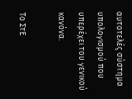αυτοτελές σύστημα υπολογισμού που υπερέχει του γενικού κανόνα.

Το ΣτΕ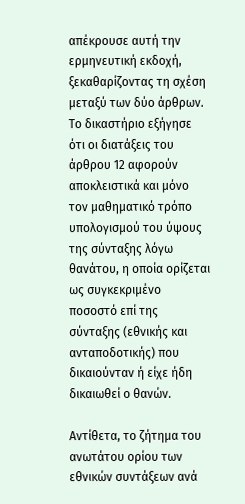απέκρουσε αυτή την ερμηνευτική εκδοχή, ξεκαθαρίζοντας τη σχέση μεταξύ των δύο άρθρων. Το δικαστήριο εξήγησε ότι οι διατάξεις του άρθρου 12 αφορούν αποκλειστικά και μόνο τον μαθηματικό τρόπο υπολογισμού του ύψους της σύνταξης λόγω θανάτου, η οποία ορίζεται ως συγκεκριμένο ποσοστό επί της σύνταξης (εθνικής και ανταποδοτικής) που δικαιούνταν ή είχε ήδη δικαιωθεί ο θανών.

Αντίθετα, το ζήτημα του ανωτάτου ορίου των εθνικών συντάξεων ανά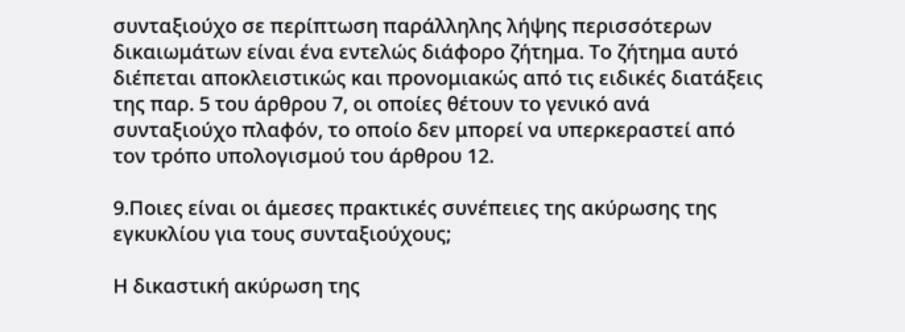συνταξιούχο σε περίπτωση παράλληλης λήψης περισσότερων δικαιωμάτων είναι ένα εντελώς διάφορο ζήτημα. Το ζήτημα αυτό διέπεται αποκλειστικώς και προνομιακώς από τις ειδικές διατάξεις της παρ. 5 του άρθρου 7, οι οποίες θέτουν το γενικό ανά συνταξιούχο πλαφόν, το οποίο δεν μπορεί να υπερκεραστεί από τον τρόπο υπολογισμού του άρθρου 12.

9.Ποιες είναι οι άμεσες πρακτικές συνέπειες της ακύρωσης της εγκυκλίου για τους συνταξιούχους;

Η δικαστική ακύρωση της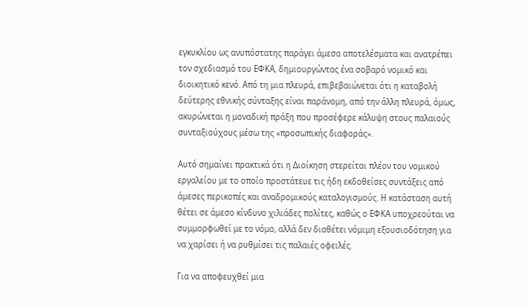εγκυκλίου ως ανυπόστατης παράγει άμεσα αποτελέσματα και ανατρέπει τον σχεδιασμό του ΕΦΚΑ, δημιουργώντας ένα σοβαρό νομικό και διοικητικό κενό. Από τη μια πλευρά, επιβεβαιώνεται ότι η καταβολή δεύτερης εθνικής σύνταξης είναι παράνομη, από την άλλη πλευρά, όμως, ακυρώνεται η μοναδική πράξη που προσέφερε κάλυψη στους παλαιούς συνταξιούχους μέσω της «προσωπικής διαφοράς».

Αυτό σημαίνει πρακτικά ότι η Διοίκηση στερείται πλέον του νομικού εργαλείου με το οποίο προστάτευε τις ήδη εκδοθείσες συντάξεις από άμεσες περικοπές και αναδρομικούς καταλογισμούς. Η κατάσταση αυτή θέτει σε άμεσο κίνδυνο χιλιάδες πολίτες, καθώς ο ΕΦΚΑ υποχρεούται να συμμορφωθεί με το νόμο, αλλά δεν διαθέτει νόμιμη εξουσιοδότηση για να χαρίσει ή να ρυθμίσει τις παλαιές οφειλές.

Για να αποφευχθεί μια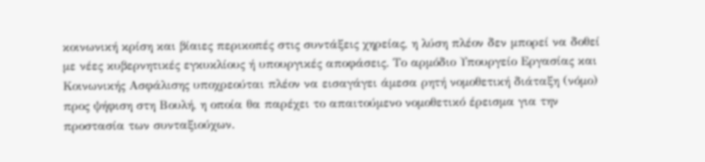κοινωνική κρίση και βίαιες περικοπές στις συντάξεις χηρείας, η λύση πλέον δεν μπορεί να δοθεί με νέες κυβερνητικές εγκυκλίους ή υπουργικές αποφάσεις. Το αρμόδιο Υπουργείο Εργασίας και Κοινωνικής Ασφάλισης υποχρεούται πλέον να εισαγάγει άμεσα ρητή νομοθετική διάταξη (νόμο) προς ψήφιση στη Βουλή, η οποία θα παρέχει το απαιτούμενο νομοθετικό έρεισμα για την προστασία των συνταξιούχων.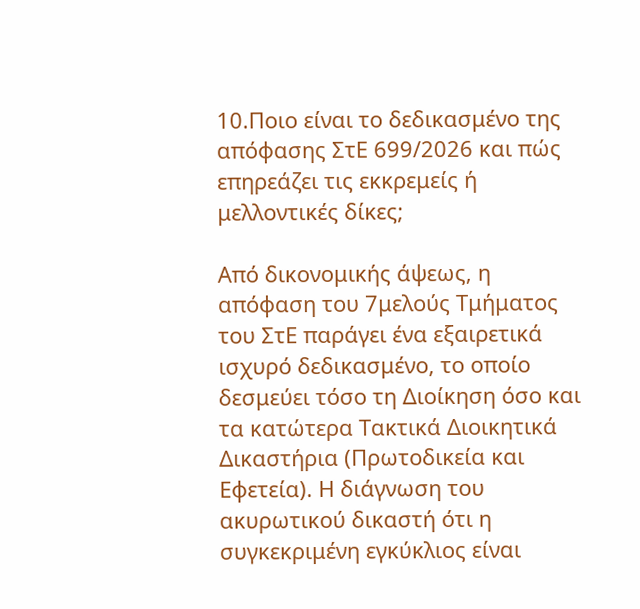10.Ποιο είναι το δεδικασμένο της απόφασης ΣτΕ 699/2026 και πώς επηρεάζει τις εκκρεμείς ή μελλοντικές δίκες;

Από δικονομικής άψεως, η απόφαση του 7μελούς Τμήματος του ΣτΕ παράγει ένα εξαιρετικά ισχυρό δεδικασμένο, το οποίο δεσμεύει τόσο τη Διοίκηση όσο και τα κατώτερα Τακτικά Διοικητικά Δικαστήρια (Πρωτοδικεία και Εφετεία). Η διάγνωση του ακυρωτικού δικαστή ότι η συγκεκριμένη εγκύκλιος είναι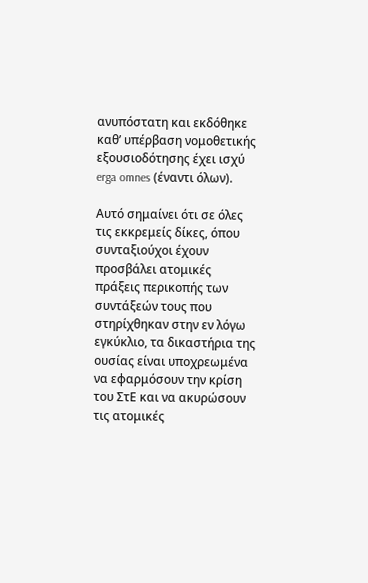ανυπόστατη και εκδόθηκε καθ’ υπέρβαση νομοθετικής εξουσιοδότησης έχει ισχύ erga omnes (έναντι όλων).

Αυτό σημαίνει ότι σε όλες τις εκκρεμείς δίκες, όπου συνταξιούχοι έχουν προσβάλει ατομικές πράξεις περικοπής των συντάξεών τους που στηρίχθηκαν στην εν λόγω εγκύκλιο, τα δικαστήρια της ουσίας είναι υποχρεωμένα να εφαρμόσουν την κρίση του ΣτΕ και να ακυρώσουν τις ατομικές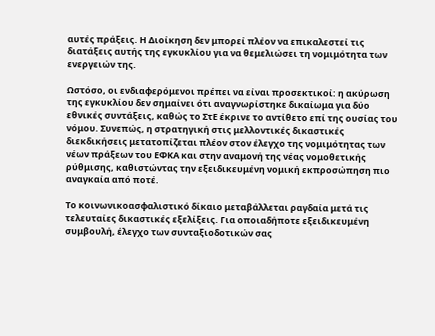αυτές πράξεις. Η Διοίκηση δεν μπορεί πλέον να επικαλεστεί τις διατάξεις αυτής της εγκυκλίου για να θεμελιώσει τη νομιμότητα των ενεργειών της.

Ωστόσο, οι ενδιαφερόμενοι πρέπει να είναι προσεκτικοί: η ακύρωση της εγκυκλίου δεν σημαίνει ότι αναγνωρίστηκε δικαίωμα για δύο εθνικές συντάξεις, καθώς το ΣτΕ έκρινε το αντίθετο επί της ουσίας του νόμου. Συνεπώς, η στρατηγική στις μελλοντικές δικαστικές διεκδικήσεις μετατοπίζεται πλέον στον έλεγχο της νομιμότητας των νέων πράξεων του ΕΦΚΑ και στην αναμονή της νέας νομοθετικής ρύθμισης, καθιστώντας την εξειδικευμένη νομική εκπροσώπηση πιο αναγκαία από ποτέ.

Το κοινωνικοασφαλιστικό δίκαιο μεταβάλλεται ραγδαία μετά τις τελευταίες δικαστικές εξελίξεις. Για οποιαδήποτε εξειδικευμένη συμβουλή, έλεγχο των συνταξιοδοτικών σας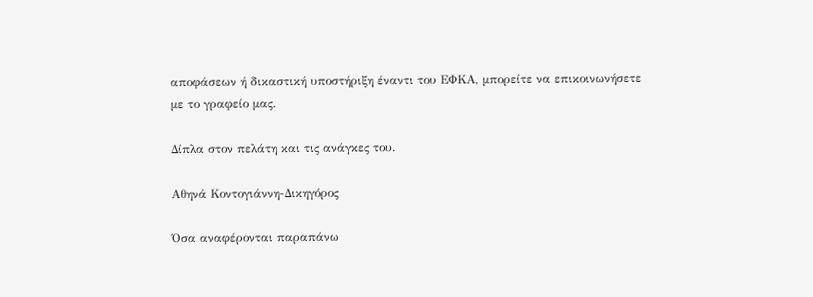αποφάσεων ή δικαστική υποστήριξη έναντι του ΕΦΚΑ, μπορείτε να επικοινωνήσετε με το γραφείο μας.

Δίπλα στον πελάτη και τις ανάγκες του.

Αθηνά Κοντογιάννη-Δικηγόρος

Όσα αναφέρονται παραπάνω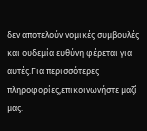δεν αποτελούν νομικές συμβουλές και ουδεμία ευθύνη φέρεται για αυτές.Για περισσότερες πληροφορίες,επικοινωνήστε μαζί μας.